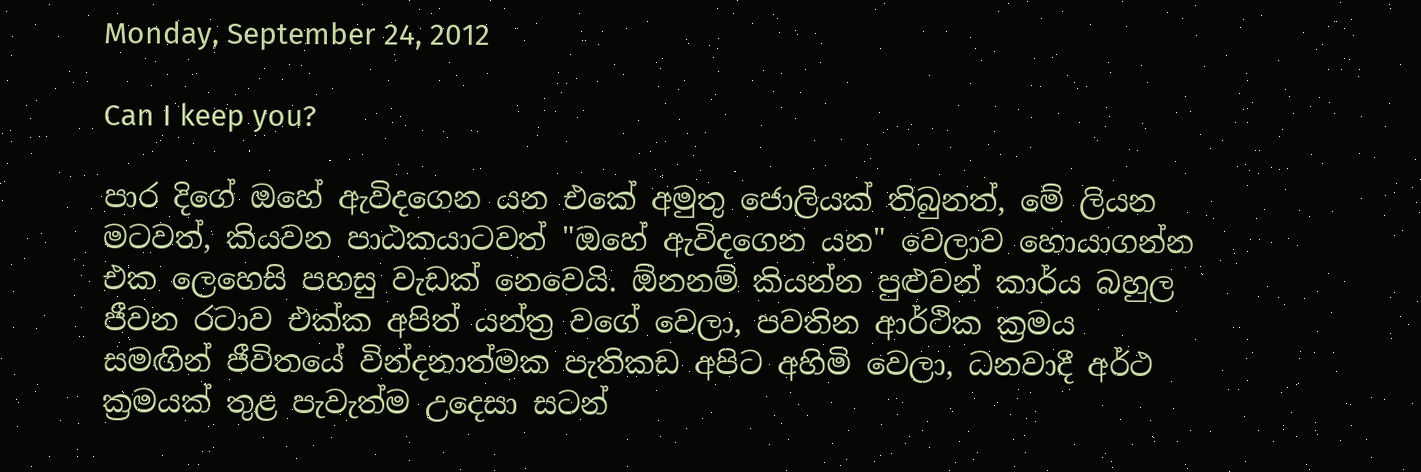Monday, September 24, 2012

Can I keep you?

පාර දිගේ ඔහේ ඇවිදගෙන යන එකේ අමුතු ජොලියක් තිබුනත්, මේ ලියන මටවත්, කියවන පාඨකයාටවත් "ඔහේ ඇවිදගෙන යන" වෙලාව හොයාගන්න එක ලෙහෙසි පහසු වැඩක් නෙවෙයි. ඕනනම් කියන්න පුළුවන් කාර්ය බහුල ජීවන රටාව එක්ක අපිත් යන්ත්‍ර වගේ වෙලා, පවතින ආර්ථික ක්‍රමය සමඟින් ජීවිතයේ වින්දනාත්මක පැතිකඩ අපිට අහිමි වෙලා, ධනවාදී අර්ථ ක්‍රමයක් තුළ පැවැත්ම උදෙසා සටන්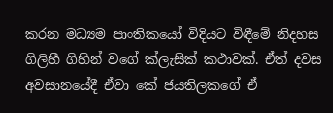කරන මධ්‍යම පාංතිකයෝ විදියට විඳීමේ නිදහස ගිලිහී ගිහින් වගේ ක්ලැසික් කථාවක්. ඒත් දවස අවසානයේදී ඒවා කේ ජයතිලකගේ ඒ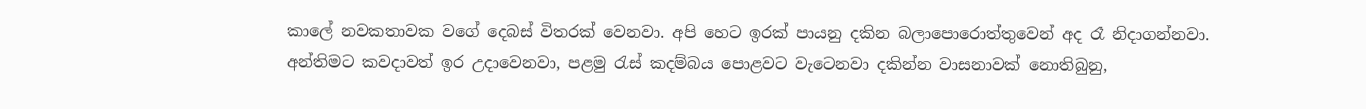කාලේ නවකතාවක වගේ දෙබස් විතරක් වෙනවා. අපි හෙට ඉරක් පායනු දකින බලාපොරොත්තුවෙන් අද රෑ නිදාගන්නවා. අන්තිමට කවදාවත් ඉර උදාවෙනවා, පළමු රැස් කදම්බය පොළවට වැටෙනවා දකින්න වාසනාවක් නොතිබුනු,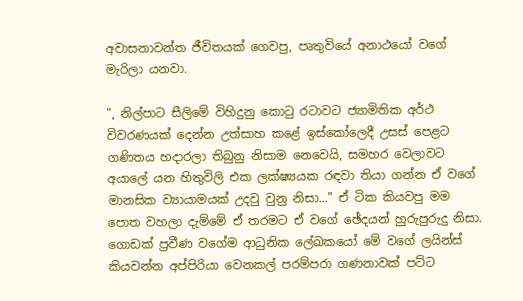අවාසනාවන්ත ජීවිතයක් ගෙවපු, පෘතුවියේ අනාථයෝ වගේ මැරිලා යනවා.

", නිල්පාට සීලිමේ විහිදුනු කො‍ටු රටාවට ජ්‍යාමිතික අර්ථ විවරණයක් දෙන්න උත්සාහ කළේ ඉස්කෝලෙදී උසස් පෙළට ගණිතය හදාරලා තිබුනු නිසාම නෙවෙයි, සමහර වෙලාවට අයාලේ යන හිතුවිලි එක ලක්ෂ්‍යයක රඳවා තියා ගන්න ඒ වගේ මානසික ව්‍යායාමයක් උදවු වුනු නිසා..." ඒ ටික කියවපු මම පොත වහලා දැම්මේ ඒ තරමට ඒ වගේ ඡේදයන් හු‍රුපුරුදු නිසා. ගොඩක් ප්‍රවීණ වගේම ආධුනික ලේඛකයෝ මේ වගේ ලයින්ස් කියවන්න අප්පිරියා වෙනකල් පරම්පරා ගණනාවක් පට්ට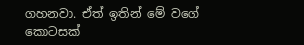ගහනවා. ඒත් ඉතින් මේ වගේ කොටසක්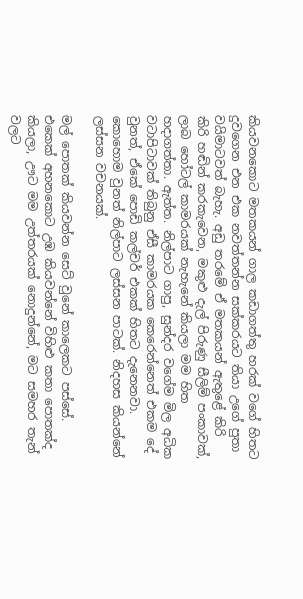කියවනකොට මතකයන් ගාල කඩාගත්තු හරක් වගේ හිතට දුවගෙන එන එක නවත්තන්න සක්කරයට තියා උගේ පුතා වයිමාටවත් බැහැ. අඩු තරමේ ඒ මතකයන් ඇතුළේ කිරි කිරි හඬින් කරකැවෙන, මකුළු දැල් පි‍රුණු සීලිම් පංකාවක්, ලාබ හෝටල් කාමරයක් නැහැනේ කියලා මම හිත හදාගත්තා. ඇත්ත. නිල්පාට ගාපු, සුන්දර වගේම මිල අධික වටාපිටාවක් තිබුනු ඒසී කාමරයක කෙරෙන්නෙත් එකම දේ වුනත්, ඒකේ පොඩි කල්චර් එකක් හිතට දැනෙනවා. කොහොම වුනත් නිල්පාට ලස්සන පාටක්. නිදහස කියන්නේ ලස්සන වචනයක්.

මල් පොතක් කියවන්න සෙට් වුනේ කාලෙකට පස්සේ. එකෙක් අහනකොට උඹ කියවන්නේ විහිළු කතා පොතක්ද කියලා, ඌට මම උත්තරයක් නොදුන්නේ, මට සමහර තැන් වලට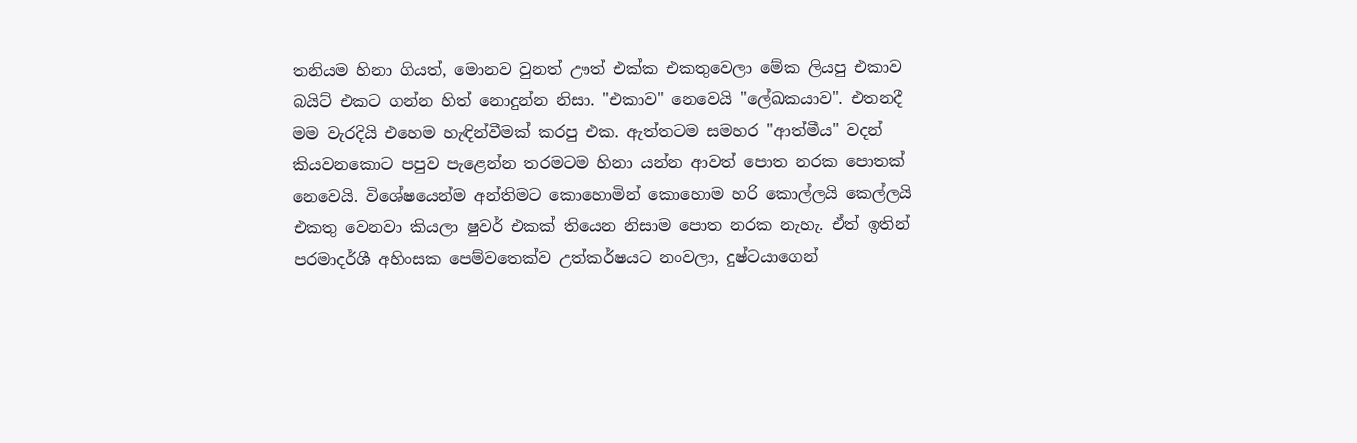තනියම හිනා ගියත්, මොනව වුනත් ඌත් එක්ක එකතුවෙලා මේක ලියපු එකාව බයිට් එකට ගන්න හිත් නොදුන්න නිසා. "එකාව" නෙවෙයි "ලේඛකයාව". එතනදී මම වැරදියි එහෙම හැඳින්වීමක් කරපු එක. ඇත්තටම සමහර "ආත්මීය" වදන් කියවනකොට පපුව පැළෙන්න තරමටම හිනා යන්න ආවත් පොත නරක පොතක් නෙවෙයි. විශේෂයෙන්ම අන්තිමට කොහොමින් කොහොම හරි කොල්ලයි කෙල්ලයි එකතු වෙනවා කියලා ෂුවර් එකක් තියෙන නිසාම පොත නරක නැහැ. ඒත් ඉතින් පරමාදර්ශී අහිංසක පෙම්වතෙක්ව උත්කර්ෂයට නංවලා, දුෂ්ටයාගෙන්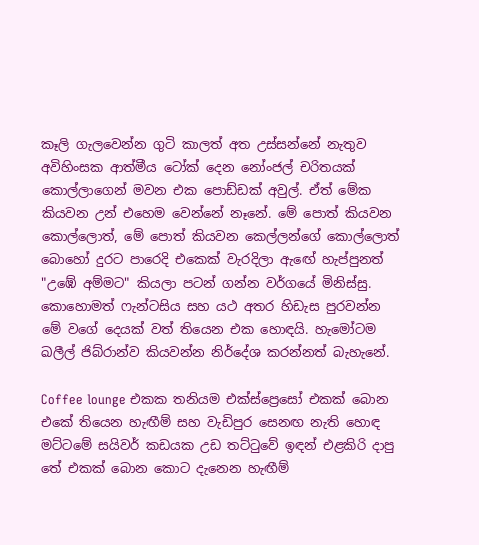කෑලි ගැලවෙන්න ගුටි කාලත් අත උස්සන්නේ නැතුව අවිහිංසක ආත්මීය ටෝක් දෙන නෝංජල් චරිතයක් කොල්ලාගෙන් මවන එක පොඩ්ඩක් අවුල්. ඒත් මේක කියවන උන් එහෙම වෙන්නේ නෑනේ. මේ පොත් කියවන කොල්ලොත්, මේ පොත් කියවන කෙල්ලන්ගේ කොල්ලොත් බොහෝ දුරට පාරෙදි එකෙක් වැරදිලා ඇ‍ඟේ හැප්පුනත් "උඹේ අම්මට" කියලා පටන් ගන්න වර්ගයේ මිනිස්සු. කොහොමත් ෆැන්ටසිය සහ යථ අතර හිඩැස පුරවන්න මේ වගේ දෙයක් වත් තියෙන එක හොඳයි. හැමෝටම ඛලීල් ජිබ්රාන්ව කියවන්න නිර්දේශ කරන්නත් බැහැනේ.

Coffee lounge එකක තනියම එක්ස්ප්‍රෙසෝ එකක් බොන එකේ තියෙන හැඟීම් සහ වැඩිපුර සෙනඟ නැති හොඳ මට්ටමේ සයිවර් කඩයක උඩ තට්‍ටුවේ ඉඳන් එළකිරි දාපු තේ එකක් බොන කොට දැනෙන හැඟීම්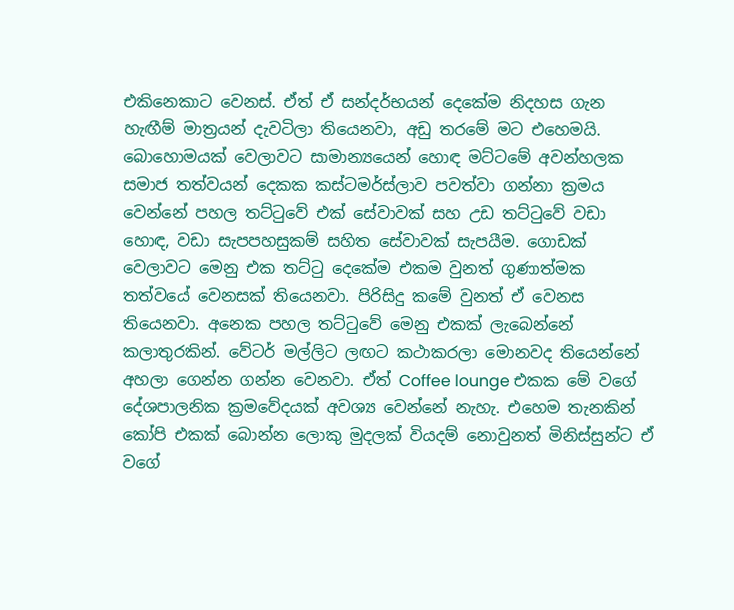එකිනෙකාට වෙනස්. ඒත් ඒ සන්දර්භයන් දෙකේම නිදහස ගැන හැඟීම් මාත්‍රයන් දැවටිලා තියෙනවා, අඩු තරමේ මට එහෙමයි. බොහොමයක් වෙලාවට සාමාන්‍යයෙන් හොඳ මට්ටමේ අවන්හලක සමාජ තත්වයන් දෙකක කස්ටමර්ස්ලාව පවත්වා ගන්නා ක්‍රමය වෙන්නේ පහල තට්‍ටුවේ එක් සේවාවක් සහ උඩ තට්‍ටුවේ වඩා හොඳ, වඩා සැපපහසුකම් සහිත සේවාවක් සැපයීම. ගොඩක් වෙලාවට මෙනු එක තට්ටු දෙකේම එකම වුනත් ගුණාත්මක තත්වයේ වෙනසක් තියෙනවා. පිරිසිදු කමේ වුනත් ඒ වෙනස තියෙනවා. අනෙක පහල තට්‍ටුවේ මෙනු එකක් ලැබෙන්නේ කලාතුරකින්. වේටර් මල්ලිට ලඟට කථාකරලා මොනවද තියෙන්නේ අහලා ගෙන්න ගන්න වෙනවා. ඒත් Coffee lounge එකක මේ වගේ දේශපාලනික ක්‍රමවේදයක් අවශ්‍ය වෙන්නේ නැහැ. එහෙම තැනකින් කෝපි එකක් බොන්න ලොකු මුදලක් වියදම් නොවුනත් මිනිස්සුන්ට ඒ වගේ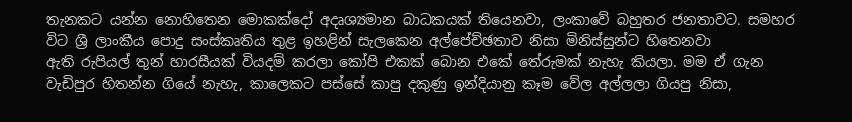තැනකට යන්න නොහිතෙන මොකක්දෝ අදෘශ්‍යමාන බාධකයක් තියෙනවා, ලංකාවේ බහුතර ජනතාවට. සමහර විට ශ්‍රී ලාංකීය පොදු සංස්කෘතිය තුළ ඉහළින් සැලකෙන අල්පේච්ඡතාව නිසා මිනිස්සුන්ට හිතෙනවා ඇති ‍රුපියල් තුන් හාරසීයක් වියදම් කරලා කෝපි එකක් බොන එකේ තේ‍රුමක් නැහැ කියලා. මම ඒ ගැන වැඩිපුර හිතන්න ගියේ නැහැ, කාලෙකට පස්සේ කාපු දකුණු ඉන්දියානු කෑම වේල අල්ලලා ගියපු නිසා,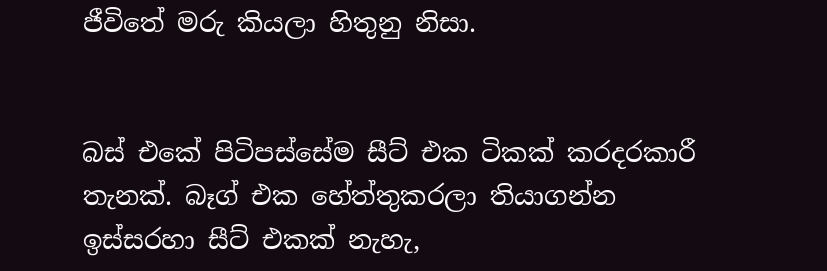ජීවිතේ ම‍රු කියලා හිතුනු නිසා.


බස් එකේ පිටිපස්සේම සීට් එක ටිකක් කරදරකාරී තැනක්. බෑග් එක හේත්තුකරලා තියාගන්න ඉස්සරහා සීට් එකක් නැහැ,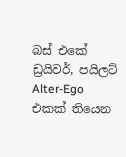බස් එකේ ඩ්‍රයිවර්, පයිලට් Alter-Ego එකක් තියෙන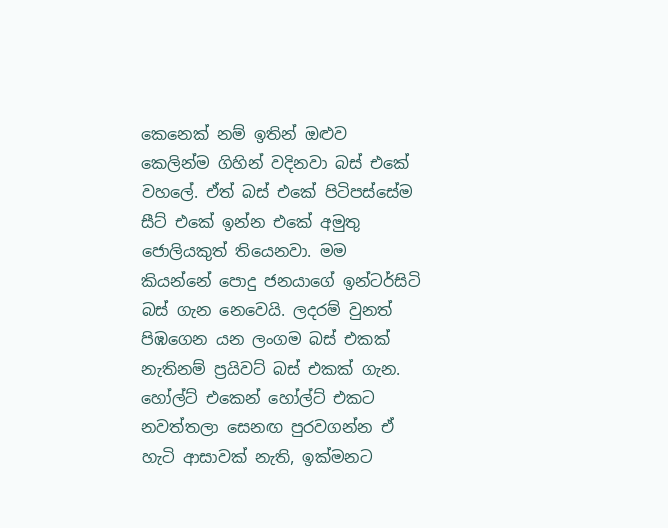කෙනෙක් නම් ඉතින් ඔළුව කෙලින්ම ගිහින් වදිනවා බස් එකේ වහලේ. ඒත් බස් එකේ පිටිපස්සේම සීට් එකේ ඉන්න එකේ අමුතු ජොලියකුත් තියෙනවා. මම කියන්නේ පොදු ජනයාගේ ඉන්ටර්සිටි බස් ගැන නෙවෙයි. ලදරම් වුනත් පිඹගෙන යන ලංගම බස් එකක් නැතිනම් ප්‍රයිවට් බස් එකක් ගැන. හෝල්ට් එකෙන් හෝල්ට් එකට නවත්තලා සෙනඟ පුරවගන්න ඒ හැටි ආසාවක් නැති, ඉක්මනට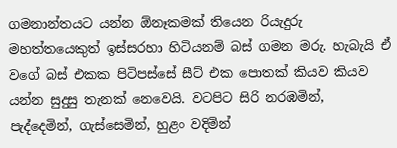ගමනාන්තයට යන්න ඕනෑකමක් තියෙන රියැදුරු මහත්තයෙකුත් ඉස්සරහා හිටියනම් බස් ගමන ම‍රු. හැබැයි ඒ වගේ බස් එකක පිටිපස්සේ සීට් එක පොතක් කියව කියව යන්න සුදුසු තැනක් නෙවෙයි. වටපිට සිරි නරඹමින්, පැද්දෙමින්, ගැස්සෙමින්, හුළං වදිමින්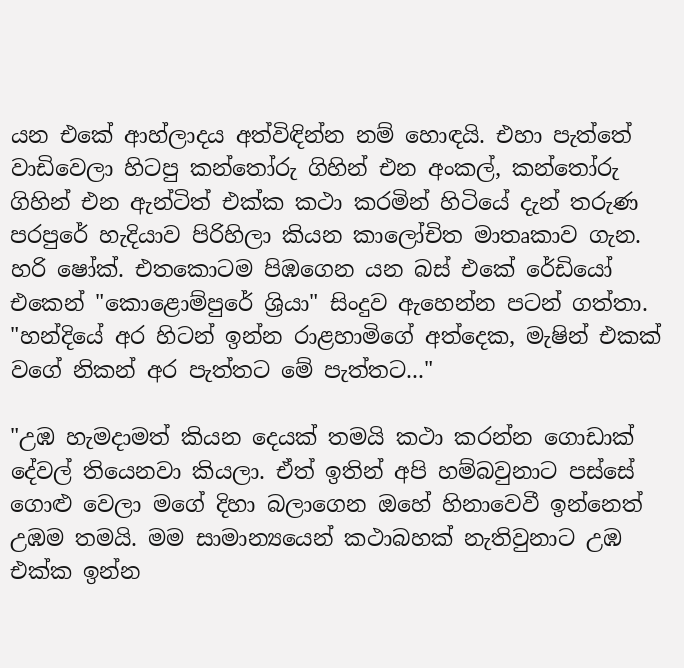යන එකේ ආහ්ලාදය අත්විඳින්න නම් හොඳයි. එහා පැත්තේ වාඩිවෙලා හිටපු කන්තෝ‍රු ගිහින් එන අංකල්, කන්තෝ‍රු ගිහින් එන ඇන්ටිත් එක්ක කථා කරමින් හිටියේ දැන් ත‍රුණ පරපුරේ හැදියාව පිරිහිලා කියන කාලෝචිත මාතෘකාව ගැන. හරි ෂෝක්. එතකොටම පිඹගෙන යන බස් එකේ රේඩියෝ එකෙන් "කොළොම්පුරේ ශ්‍රියා" සිංදුව ඇහෙන්න පටන් ගත්තා. "හන්දියේ අර හිටන් ඉන්න රාළහාමිගේ අත්දෙක, මැෂින් එකක් වගේ නිකන් අර පැත්තට මේ පැත්තට..."

"උඹ හැමදාමත් කියන දෙයක් තමයි කථා කරන්න ගොඩාක් දේවල් තියෙනවා කියලා. ඒත් ඉතින් අපි හම්බවුනාට පස්සේ ගොළු වෙලා මගේ දිහා බලාගෙන ඔහේ හිනාවෙවී ඉන්නෙත් උඹම තමයි. මම සාමාන්‍යයෙන් කථාබහක් නැතිවුනාට උඹ එක්ක ඉන්න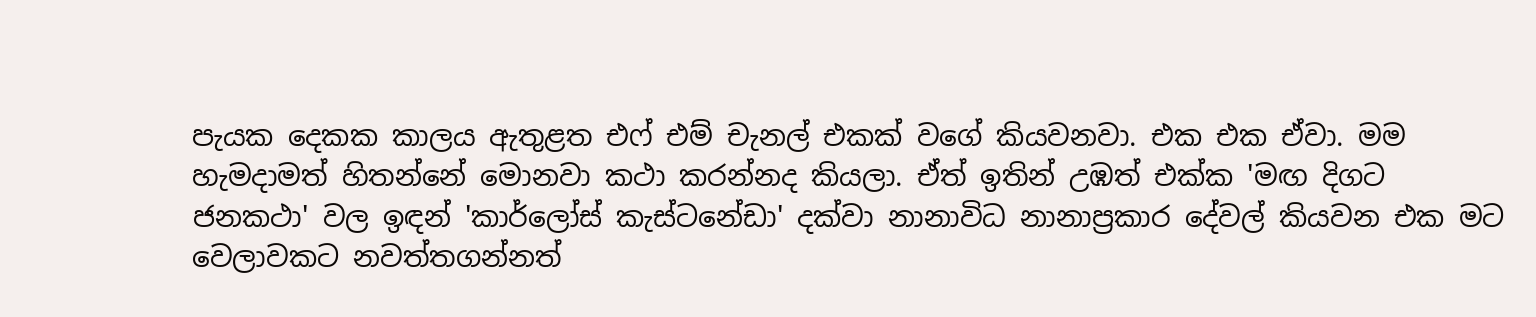පැයක දෙකක කාලය ඇතුළත එෆ් එම් චැනල් එකක් වගේ කියවනවා. එක එක ඒවා. මම හැමදාමත් හිතන්නේ මොනවා කථා කරන්නද කියලා. ඒත් ඉතින් උඹත් එක්ක 'මඟ දිගට ජනකථා' වල ඉඳන් 'කාර්ලෝස් කැස්ටනේඩා' දක්වා නානාවිධ නානාප්‍රකාර දේවල් කියවන එක මට වෙලාවකට නවත්තගන්නත්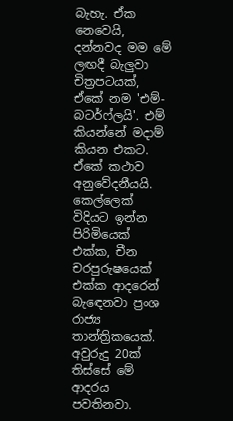බැහැ. ඒක නෙවෙයි, දන්නවද මම මේ ලඟදී බැලුවා චිත්‍රපටයක්, ඒකේ නම 'එම්-බටර්ෆ්ලයි'. එම් කියන්නේ මදාම් කියන එකට. ඒකේ කථාව අනුවේදනීයයි. කෙල්ලෙක් විදියට ඉන්න පිරිමියෙක් එක්ක, චීන චරපු‍රුෂයෙක් එක්ක ආදරෙන් බැ‍ඳෙනවා ප්‍රංශ රාජ්‍ය තාන්ත්‍රිකයෙක්. අවු‍රුදු 20ක් තිස්සේ මේ ආදරය පවතිනවා.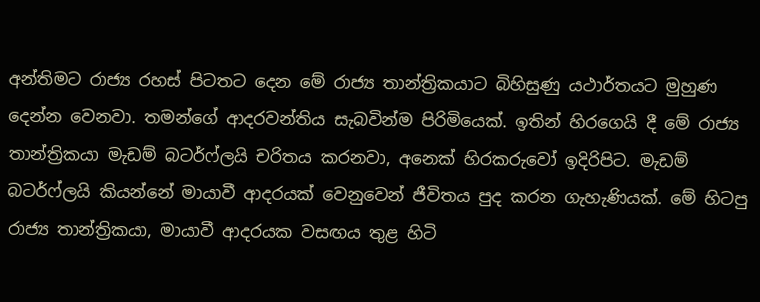අන්තිමට රාජ්‍ය රහස් පිටතට දෙන මේ රාජ්‍ය තාන්ත්‍රිකයාට බිහිසුණු යථාර්තයට මුහුණ දෙන්න වෙනවා. තමන්ගේ ආදරවන්තිය සැබවින්ම පිරිමියෙක්. ඉතින් හිරගෙයි දී මේ රාජ්‍ය තාන්ත්‍රිකයා මැඩම් බටර්ෆ්ලයි චරිතය කරනවා, අනෙක් හිරක‍රුවෝ ඉදිරිපිට. මැඩම් බටර්ෆ්ලයි කියන්නේ මායාවී ආදරයක් වෙනුවෙන් ජීවිතය පුද කරන ගැහැණියක්. මේ හිටපු රාජ්‍ය තාන්ත්‍රිකයා, මායාවී ආදරයක වසඟය තුළ හිටි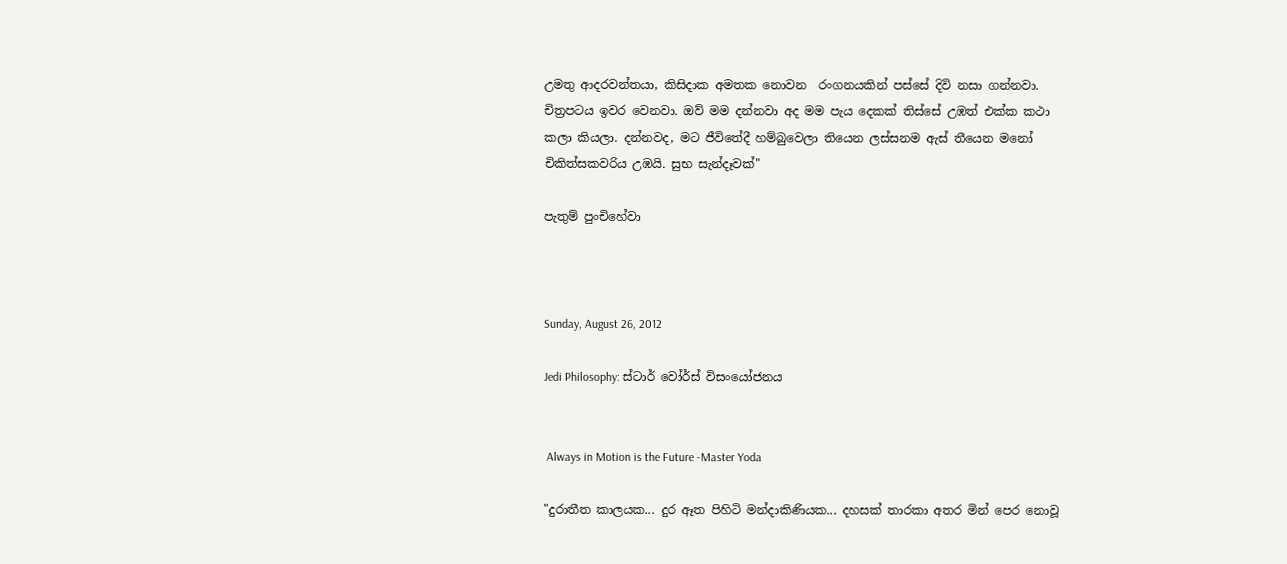උමතු ආදරවන්තයා, කිසිදාක අමතක නොවන  රංගනයකින් පස්සේ දිවි නසා ගන්නවා. චිත්‍රපටය ඉවර වෙනවා. ඔව් මම දන්නවා අද මම පැය දෙකක් තිස්සේ උඹත් එක්ක කථා කලා කියලා. දන්නවද, මට ජීවිතේදී හම්බුවෙලා තියෙන ලස්සනම ඇස් තීයෙන මනෝ චිකිත්සකවරිය උඹයි. සුභ සැන්දෑවක්"

පැතුම් පුංචිහේවා



Sunday, August 26, 2012

Jedi Philosophy: ස්ටාර් වෝර්ස් විසංයෝජනය


 Always in Motion is the Future -Master Yoda

"දුරාතීත කාලයක... දුර ඈත පිහිටි මන්දාකිණියක... දහසක් තාරකා අතර මින් පෙර නොවූ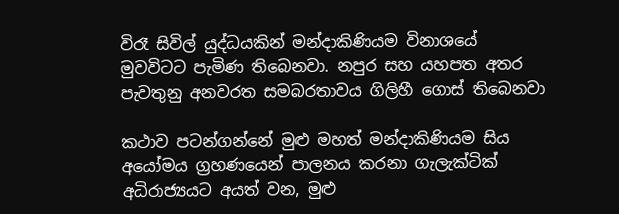විරෑ සිවිල් යුද්ධයකින් මන්දාකිණියම විනාශයේ මුවවිටට පැමිණ තිබෙනවා. නපුර සහ යහපත අතර පැවතුනු අනවරත සමබරතාවය ගිලිහී ගොස් තිබෙනවා

කථාව පටන්ගන්නේ මුළු මහත් මන්දාකිණියම සිය අයෝමය ග්‍රහණයෙන් පාලනය කරනා ගැලැක්ටික් අධිරාජ්‍යයට අයත් වන, මුළු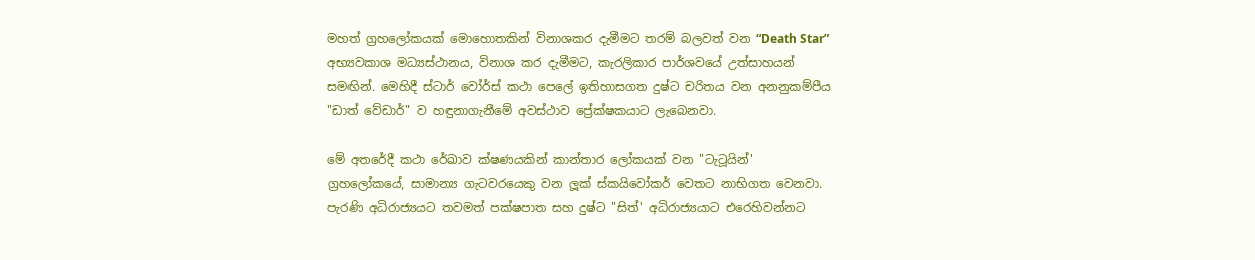මහත් ග්‍රහලෝකයක් මොහොතකින් විනාශකර දැමීමට තරම් බලවත් වන “Death Star” අභ්‍යවකාශ මධ්‍යස්ථානය, විනාශ කර දැමීමට, කැරලිකාර පාර්ශවයේ උත්සාහයන් සමඟින්. මෙහිදී ස්ටාර් වෝර්ස් කථා පෙලේ ඉතිහාසගත දුෂ්ට චරිතය වන අනනුකම්පීය "ඩාත් වේඩාර්" ව හඳුනාගැනීමේ අවස්ථාව ප්‍රේක්ෂකයාට ලැබෙනවා.

මේ අතරේදී කථා රේඛාව ක්ෂණයකින් කාන්තාර ලෝකයක් වන "ටැටූයින්' ග්‍රහලෝකයේ, සාමාන්‍ය ගැටවරයෙකු වන ලූක් ස්කයිවෝකර් වෙතට නාභිගත වෙනවා. පැරණි අධිරාජ්‍යයට තවමත් පක්ෂපාත සහ දුෂ්ට "සිත්' අධිරාජ්‍යයාට එරෙහිවන්නට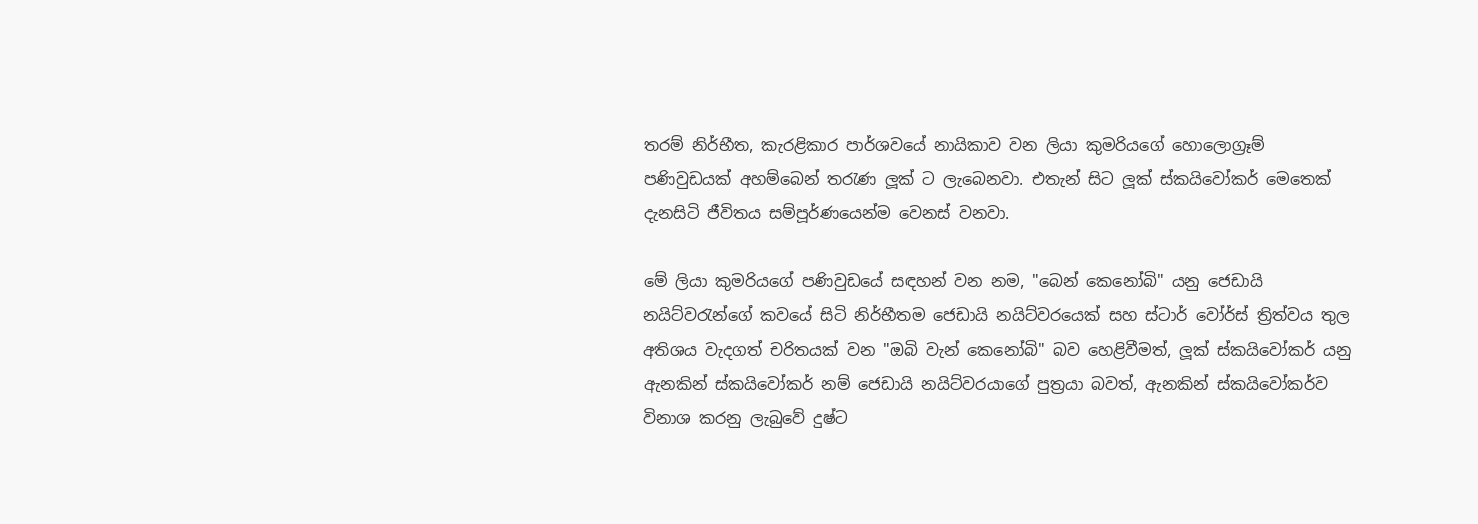තරම් නිර්භීත, කැරළිකාර පාර්ශවයේ නායිකාව වන ලියා කුමරියගේ හොලොග්‍රෑම් පණිවුඩයක් අහම්බෙන් ත‍රැණ ලූක් ට ලැබෙනවා. එතැන් සිට ලූක් ස්කයිවෝකර් මෙතෙක් දැනසිටි ජීවිතය සම්පූර්ණයෙන්ම වෙනස් වනවා.

මේ ලියා කුමරියගේ පණිවුඩයේ සඳහන් වන නම, "බෙන් කෙනෝබි" යනු ජෙඩායි නයිට්ව‍රැන්ගේ කවයේ සිටි නිර්භීතම ජෙඩායි නයිට්වරයෙක් සහ ස්ටාර් වෝර්ස් ත්‍රිත්වය තුල අතිශය වැදගත් චරිතයක් වන "ඔබි වැන් කෙනෝබි" බව හෙළිවීමත්, ලූක් ස්කයිවෝකර් යනු ඇනකින් ස්කයිවෝකර් නම් ජෙඩායි නයිට්වරයාගේ පුත්‍රයා බවත්, ඇනකින් ස්කයිවෝකර්ව විනාශ කරනු ලැබුවේ දුෂ්ට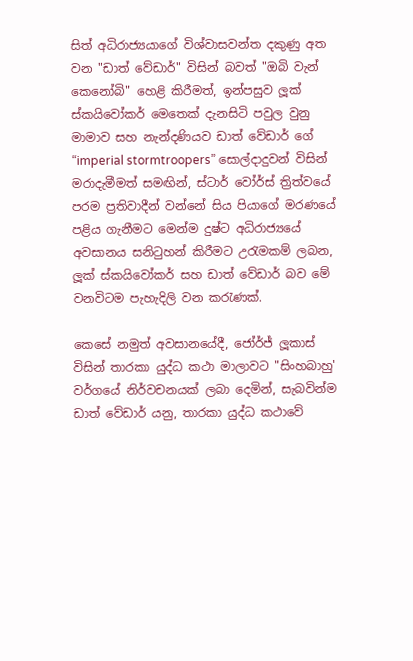සිත් අධිරාජ්‍යයාගේ විශ්වාසවන්ත දකුණු අත වන "ඩාත් වේඩාර්" විසින් බවත් "ඔබි වැන් කෙනෝබි" හෙළි කිරීමත්, ඉන්පසුව ලූක් ස්කයිවෝකර් මෙතෙක් දැනසිටි පවුල වුනු මාමාව සහ නැන්දණියව ඩාත් වේඩාර් ගේ “imperial stormtroopers” සොල්දාදුවන් විසින් මරාදැමීමත් සමඟින්, ස්ටාර් වෝර්ස් ත්‍රිත්වයේ පරම ප්‍රතිවාදීන් වන්නේ සිය පියාගේ මරණයේ පළිය ගැනීමට මෙන්ම දුෂ්ට අධිරාජ්‍යයේ අවසානය සනි‍ටුහන් කිරීමට උරැමකම් ලබන, ලූක් ස්කයිවෝකර් සහ ඩාත් වේඩාර් බව මේ වනවිටම පැහැදිලි වන කරැණක්.

කෙසේ නමුත් අවසානයේදී, ජෝර්ජ් ලූකාස් විසින් තාරකා යුද්ධ කථා මාලාවට "සිංහබාහු' වර්ගයේ නිර්වචනයක් ලබා දෙමින්, සැබවින්ම ඩාත් වේඩාර් යනු, තාරකා යුද්ධ කථාවේ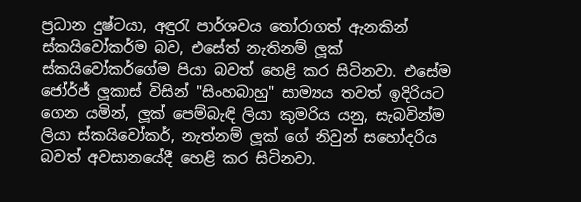ප්‍රධාන දුෂ්ටයා, අඳුරැ පාර්ශවය ‍තෝරාගත් ඇනකින් ස්කයිවෝකර්ම බව, එසේත් නැතිනම් ලූක් ස්කයිවෝකර්ගේම පියා බවත් හෙළි කර සිටිනවා. එසේම ජෝර්ජ් ලූකාස් විසින් "සිංහබාහු" සාම්‍යය තවත් ඉදිරියට ගෙන යමින්, ලූක් පෙම්බැඳි ලියා කුමරිය යනු, සැබවින්ම ලියා ස්කයිවෝකර්, නැත්නම් ලූක් ගේ නිවුන් සහෝදරිය බවත් අවසානයේදී හෙළි කර සිටිනවා.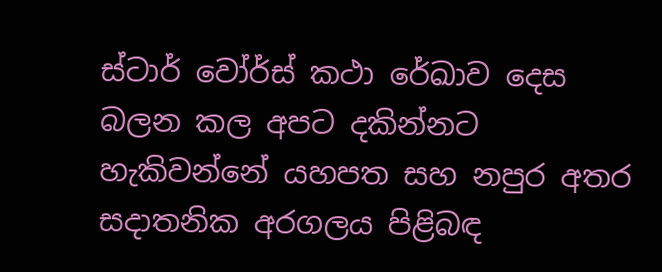ස්ටාර් වෝර්ස් කථා රේඛාව දෙස බලන කල අපට දකින්නට හැකිවන්නේ යහපත සහ නපුර අතර සදාතනික අරගලය පිළිබඳ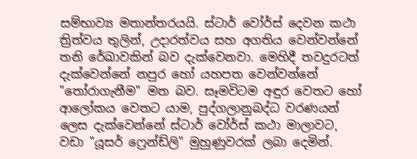සම්භාව්‍ය මතාන්තරයයි. ස්ටාර් වෝර්ස් දෙවන කථා ත්‍රිත්වය තුලින්, උදාරත්වය සහ අගතිය වෙන්වන්නේ තනි රේඛාවකින් බව දැක්වෙනවා. මෙහිදී තවදුරටත් දැක්වෙන්නේ නපුර හෝ යහපත වෙන්වන්නේ "තෝරාගැනීම" මත බව. සෑමවිටම අඳුර වෙතට හෝ ආලෝකය වෙතට යාම, පුද්ගලානුබද්ධ වරණයන් ලෙස දැක්වෙන්නේ ස්ටාර් වෝර්ස් කථා මාලාවට, වඩා "යූසර් ෆ්‍රෙන්ඩ්ලි" මුහුණුවරක් ලබා දෙමින්.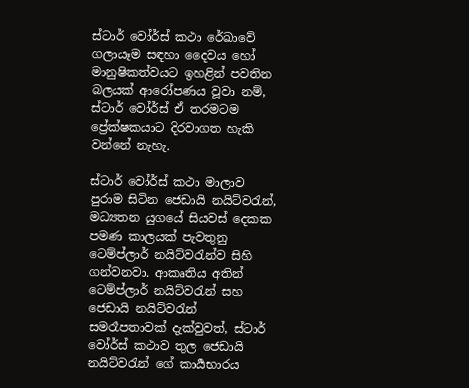ස්ටාර් වෝර්ස් කථා රේඛාවේ ගලායෑම සඳහා දෛවය හෝ මානුෂිකත්වයට ඉහළින් පවතින බලයක් ආරෝපණය වූවා නම්, ස්ටාර් වෝර්ස් ඒ තරමටම ප්‍රේක්ෂකයාට දිරවාගත හැකි වන්නේ නැහැ.

ස්ටාර් වෝර්ස් කථා මාලාව පුරාම සිටින ජෙඩායි නයිට්වරැන්, මධ්‍යතන යුගයේ සියවස් දෙකක පමණ කාලයක් පැවතුනු ටෙම්ප්ලාර් නයිට්වරැන්ව සිහි ගන්වනවා. ආකෘතිය අතින් ටෙම්ප්ලාර් නයිට්වරැන් සහ ජෙඩායි නයිට්වරැන් සමරෑපතාවක් දැක්වුවත්, ස්ටාර් වෝර්ස් කථාව තුල ජෙඩායි නයිට්වරැන් ගේ කාර්‍යභාරය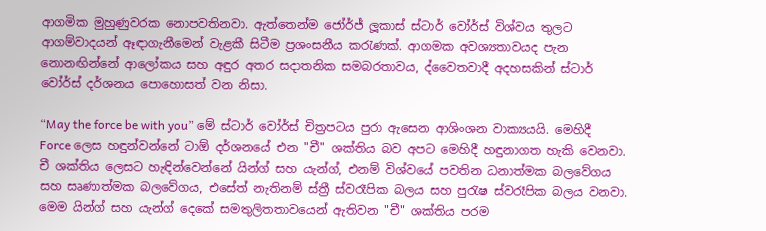ආගමික මුහුණුවරක නොපවතිනවා. ඇත්තෙන්ම ජෝර්ජ් ලූකාස් ස්ටාර් වෝර්ස් විශ්වය තුලට ආගම්වාදයන් ඈඳාගැනීමෙන් වැළකී සිටීම ප්‍රශංසනීය කරැණක්. ආගමක අවශ්‍යතාවයද පැන නොනඟින්නේ ආලෝකය සහ අඳුර අතර සදාතනික සමබරතාවය, ද්වෛතවාදී අදහසකින් ස්ටාර් වෝර්ස් දර්ශනය පොහොසත් වන නිසා.

“May the force be with you” මේ ස්ටාර් වෝර්ස් චිත්‍රපටය පුරා ඇසෙන ආශිංශන වාක්‍යයයි. මෙහිදී Force ලෙස හඳුන්වන්නේ ටාඕ දර්ශනයේ එන "චී" ශක්තිය බව අපට මෙහිදී හඳුනාගත හැකි වෙනවා. චී ශක්තිය ලෙසට හැඳින්වෙන්නේ යින්ග් සහ යැන්ග්, එනම් විශ්වයේ පවතින ධනාත්මක බලවේගය සහ සෘණාත්මක බලවේගය, එසේත් නැතිනම් ස්ත්‍රී ස්වරෑපික බලය සහ පුරැෂ ස්වරෑපික බලය වනවා. මෙම යින්ග් සහ යැන්ග් දෙකේ සමතුලිතතාවයෙන් ඇතිවන "චී" ශක්තිය පරම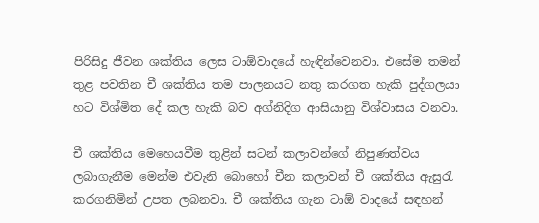පිරිසිදු ජීවන ශක්තිය ලෙස ටාඕවාදයේ හැඳින්වෙනවා. එසේම තමන් තුළ පවතින චී ශක්තිය තම පාලනයට නතු කරගත හැකි පුද්ගලයා හට විශ්මිත දේ කල හැකි බව අග්නිදිග ආසියානු විශ්වාසය වනවා.

චී ශක්තිය මෙහෙයවීම තුළින් සටන් කලාවන්ගේ නිපුණත්වය ලබාගැනීම මෙන්ම එවැනි බොහෝ චීන කලාවන් චී ශක්තිය ඇසුරැ කරගනිමින් උපත ලබනවා. චී ශක්තිය ගැන ටාඕ වාදයේ සඳහන්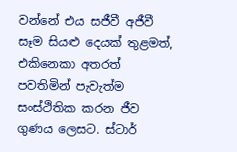වන්නේ එය සජීවී අජීවී සෑම සියළු දෙයක් තුළමත්, එකිනෙකා අතරත් පවතිමින් පැවැත්ම සංස්ථිතික කරන ජීව ගුණය ලෙසට. ස්ටාර්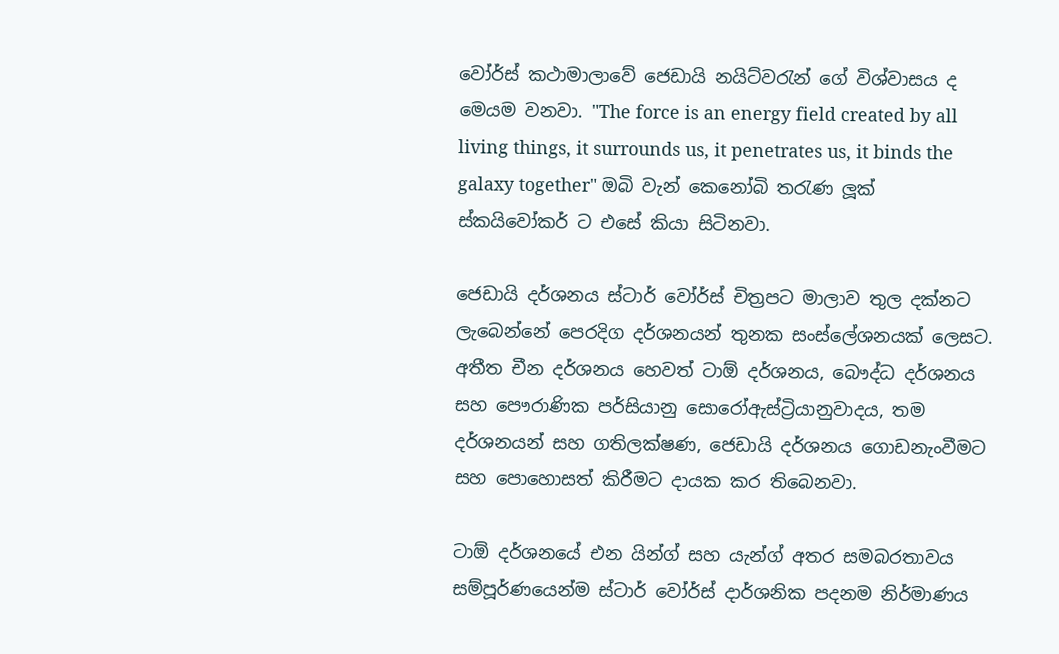වෝර්ස් කථාමාලාවේ ජෙඩායි නයිට්වරැන් ගේ විශ්වාසය ද මෙයම වනවා. "The force is an energy field created by all living things, it surrounds us, it penetrates us, it binds the galaxy together" ඔබි වැන් කෙනෝබි තරැණ ලූක් ස්කයිවෝකර් ට එසේ කියා සිටිනවා.

ජෙඩායි දර්ශනය ස්ටාර් වෝර්ස් චිත්‍රපට මාලාව තුල දක්නට ලැබෙන්නේ පෙරදිග දර්ශනයන් තුනක සංස්ලේශනයක් ලෙසට. අතීත චීන දර්ශනය හෙවත් ටාඕ දර්ශනය, බෞද්ධ දර්ශනය සහ පෞරාණික පර්සියානු සොරෝඇස්ට්‍රියානුවාදය, තම දර්ශනයන් සහ ගතිලක්ෂණ, ජෙඩායි දර්ශනය ගොඩනැංවීමට සහ පොහොසත් කිරීමට දායක කර තිබෙනවා.

ටාඕ දර්ශනයේ එන යින්ග් සහ යැන්ග් අතර සමබරතාවය සම්පූර්ණයෙන්ම ස්ටාර් වෝර්ස් දාර්ශනික පදනම නිර්මාණය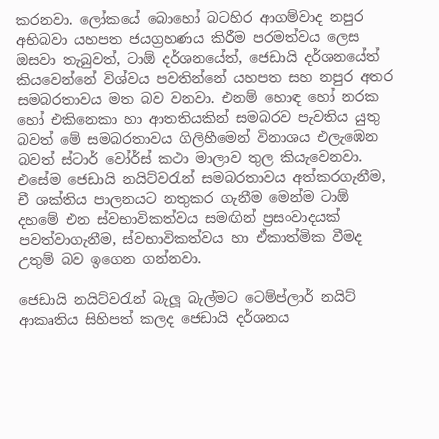කරනවා. ලෝකයේ බොහෝ බටහිර ආගම්වාද නපුර අභිබවා යහපත ජයග්‍රහණය කිරීම පරමත්වය ලෙස ඔසවා තැබුවත්, ටාඕ දර්ශනයේත්, ජෙඩායි දර්ශනයේත් කියවෙන්නේ විශ්වය පවතින්නේ යහපත සහ නපුර අතර සමබරතාවය මත බව වනවා. එනම් හොඳ හෝ නරක හෝ එකිනෙකා හා ආතතියකින් සමබරව පැවතිය යුතු බවත් මේ සමබරතාවය ගිලිහීමෙන් විනාශය එලැඹෙන බවත් ස්ටාර් වෝර්ස් කථා මාලාව තුල කියැවෙනවා. එසේම ජෙඩායි නයිට්වරැන් සමබරතාවය අත්කරගැනීම, චී ශක්තිය පාලනයට නතුකර ගැනීම මෙන්ම ටාඕ දහමේ එන ස්වභාවිකත්වය සමඟින් ප්‍රසංවාදයක් පවත්වාගැනීම, ස්වභාවිකත්වය හා ඒකාත්මික වීමද උතුම් බව ඉගෙන ගන්නවා.

ජෙඩායි නයිට්වරැන් බැලූ බැල්මට ටෙම්ප්ලාර් නයිට් ආකෘතිය සිහිපත් කලද ජෙඩායි දර්ශනය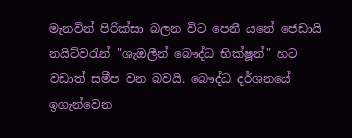මැනවින් පිරික්සා බලන විට පෙනී යනේ ජෙඩායි නයිට්වරැන් "ශැඔලීන් බෞද්ධ භික්ෂූන්" හට වඩාත් සමීප වන බවයි. බෞද්ධ දර්ශනයේ ඉගැන්වෙන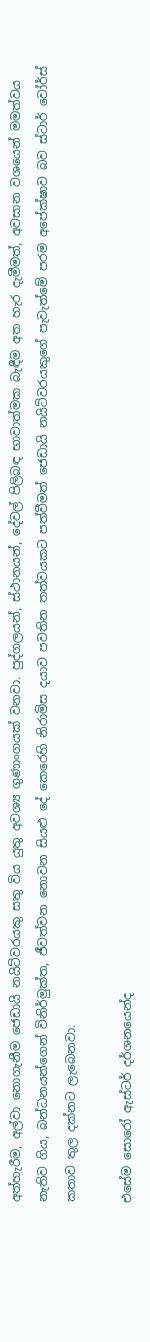අත්හැරීම, අල්වා නොගැනීම ජෙඩායි නයිට්වරයකු සතු විය යුතු අවශ්‍ය ගුණාංගයක් වනවා. පුද්ගලයන්, ස්ථානයන්, දේවල් පිලිබඳ භාවාත්මක බැඳීම අත හැර දැමීමත්, අවසාන වශයෙන් මමත්වය නැතිව ගිය, බන්ධනයන්ගෙන් විනිර්මුක්ත, ජීවත්වන නොවන සියළු දේ කෙරෙහි නිරාමිස දයාව පවතින තත්වයකට පත්වීමත් ජෙඩායි නයිට්වරයකුගේ පැවැත්මේ පරම අපේක්ෂාව බව ස්ටාර් වෝර්ස් කතාව තුල දක්නට ලැබෙනවා.

එසේම සොරෝ ඇස්ටර් දර්ශනයෙන්ද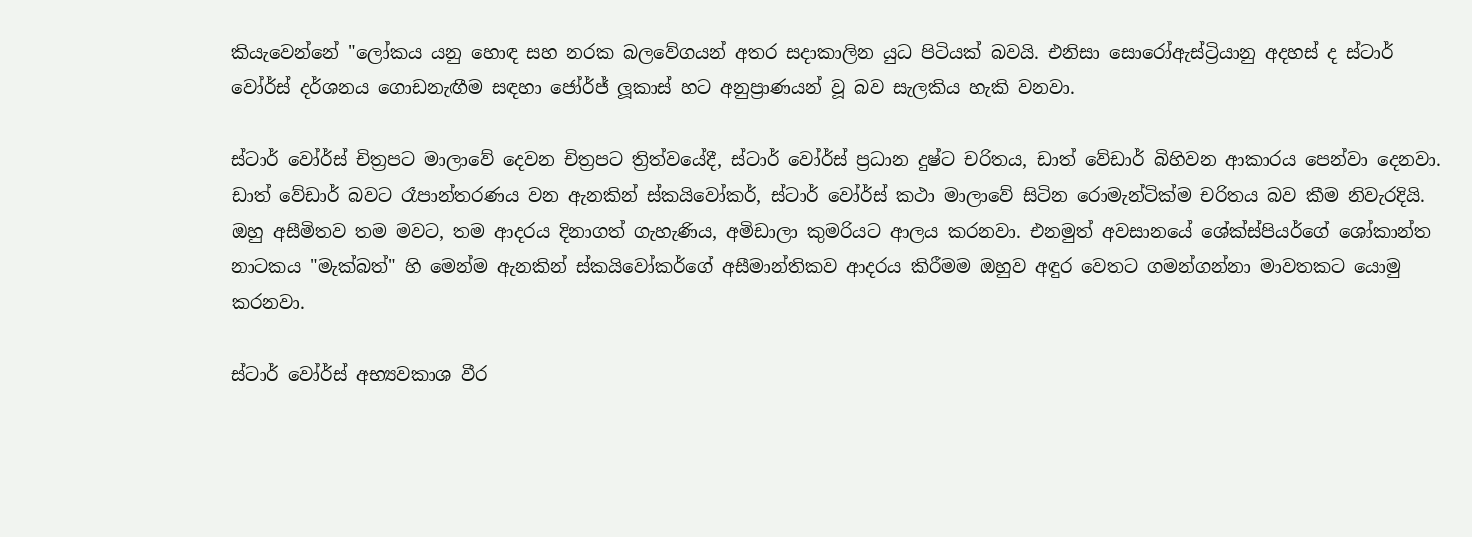කියැවෙන්නේ "ලෝකය යනු හොඳ සහ නරක බලවේගයන් අතර සදාකාලින යුධ පිටියක් බවයි. එනිසා සොරෝඇස්ට්‍රියානු අදහස් ද ස්ටාර් වෝර්ස් දර්ශනය ගොඩනැඟීම සඳහා ජෝර්ජ් ලූකාස් හට අනුප්‍රාණයන් වූ බව සැලකිය හැකි වනවා.

ස්ටාර් වෝර්ස් චිත්‍රපට මාලාවේ දෙවන චිත්‍රපට ත්‍රිත්වයේදී, ස්ටාර් වෝර්ස් ප්‍රධාන දුෂ්ට චරිතය, ඩාත් වේඩාර් බිහිවන ආකාරය පෙන්වා දෙනවා. ඩාත් වේඩාර් බවට රෑපාන්තරණය වන ඇනකින් ස්කයිවෝකර්, ස්ටාර් වෝර්ස් කථා මාලාවේ සිටින රොමැන්ටික්ම චරිතය බව කීම නිවැරදියි. ඔහු අසීමිතව තම මවට, තම ආදරය දිනාගත් ගැහැණිය, අමිඩාලා කුමරියට ආලය කරනවා. එනමුත් අවසානයේ ශේක්ස්පියර්ගේ ශෝකාන්ත නාටකය "මැක්බත්" හි මෙන්ම ඇනකින් ස්කයිවෝකර්ගේ අසීමාන්තිකව ආදරය කිරීමම ඔහුව අඳුර වෙතට ගමන්ගන්නා මාවතකට යොමු කරනවා.

ස්ටාර් වෝර්ස් අභ්‍යවකාශ වීර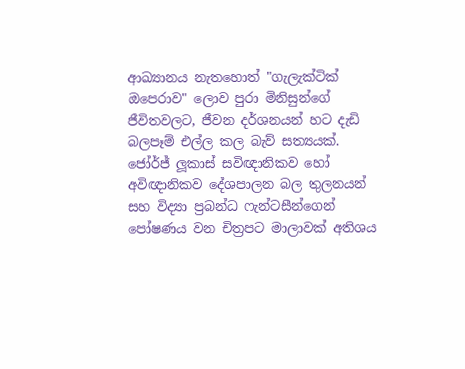ආඛ්‍යානය නැතහොත් "ගැලැක්ටික් ඔපෙරාව" ලොව පුරා මිනිසුන්ගේ ජීවිතවලට, ජීවන දර්ශනයන් හට දැඩි බලපෑම් එල්ල කල බැව් සත්‍යයක්. ජෝර්ජ් ලූකාස් සවිඥානිකව හෝ අවිඥානිකව දේශපාලන බල තුලනයන් සහ විද්‍යා ප්‍රබන්ධ ෆැන්ටසීන්ගෙන් පෝෂණය වන චිත්‍රපට මාලාවක් අතිශය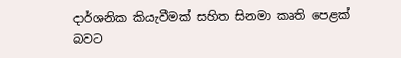දාර්ශනික කියැවීමක් සහිත සිනමා කෘති පෙළක් බවට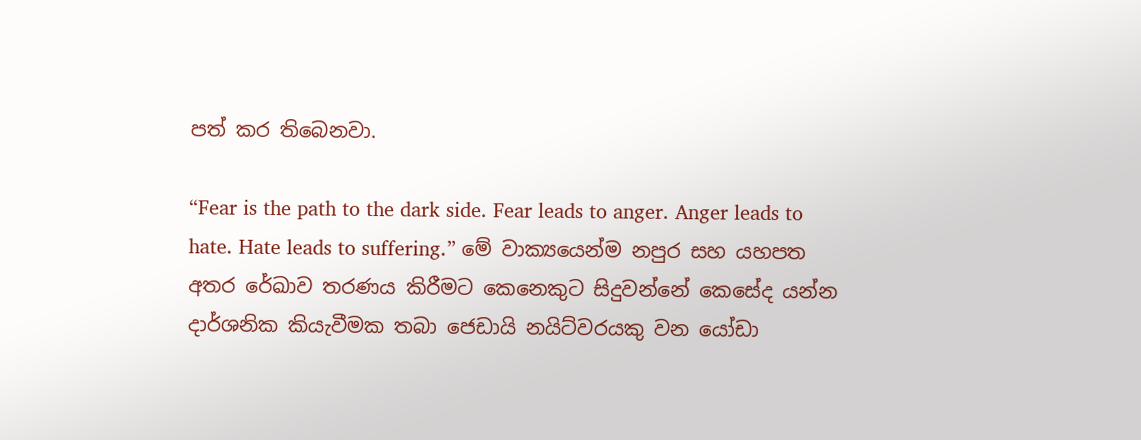පත් කර තිබෙනවා.

“Fear is the path to the dark side. Fear leads to anger. Anger leads to hate. Hate leads to suffering.” මේ වාක්‍යයෙන්ම නපුර සහ යහපත අතර රේඛාව තරණය කිරීමට කෙනෙකුට සිදුවන්නේ කෙසේද යන්න දාර්ශනික කියැවීමක තබා ජෙඩායි නයිට්වරයකු වන යෝඩා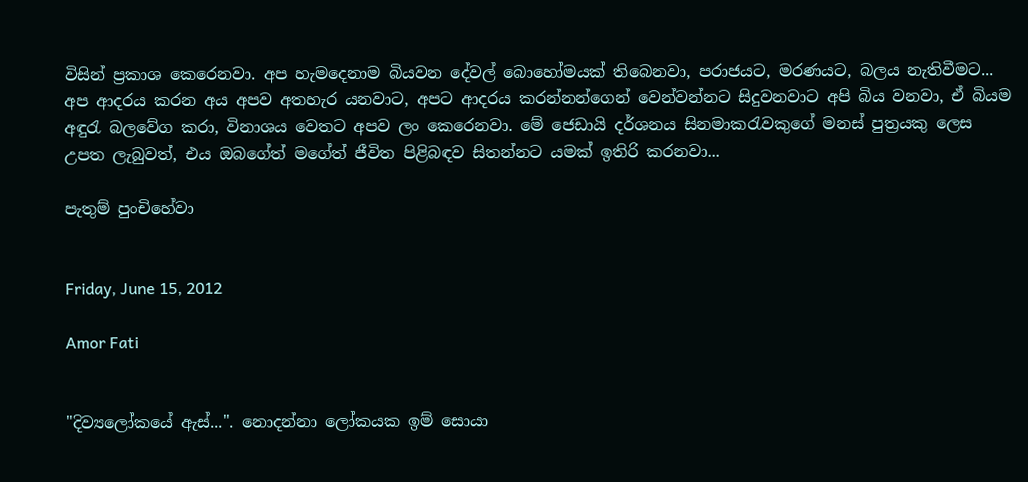විසින් ප්‍රකාශ කෙරෙනවා. අප හැමදෙනාම බියවන දේවල් බොහෝමයක් තිබෙනවා, පරාජයට, මරණයට, බලය නැතිවීමට... අප ආදරය කරන අය අපව අතහැර යනවාට, අපට ආදරය කරන්නන්ගෙන් වෙන්වන්නට සිදුවනවාට අපි බිය වනවා, ඒ බියම අඳු‍රැ බලවේග කරා, විනාශය වෙතට අපව ලං කෙරෙනවා. මේ ජෙඩායි දර්ශනය සිනමාකරැවකුගේ මනස් පුත්‍රයකු ලෙස උපත ලැබුවත්, එය ඔබගේත් මගේත් ජීවිත පිළිබඳව සිතන්නට යමක් ඉතිරි කරනවා...

පැතුම් පුංචිහේවා


Friday, June 15, 2012

Amor Fati


"දිව්‍යලෝකයේ ඇස්...". නොදන්නා ලෝකයක ඉම් සොයා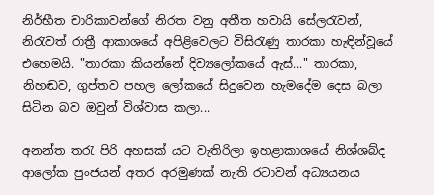නිර්භීත චාරිකාවන්ගේ නිරත වනු අතීත හවායි සේලරැවන්, නි‍රැවත් රාත්‍රී ආකාශයේ අපිළිවෙලට විසිරැණු තාරකා හැඳින්වූයේ එහෙමයි. "තාරකා කියන්නේ දිව්‍යලෝකයේ ඇස්..." තාරකා, නිහඬව, ගුප්තව පහල ලෝකයේ සිදුවෙන හැමදේම දෙස බලා සිටින බව ඔවුන් විශ්වාස කලා...

අනන්ත තරැ පිරි අහසක් යට වැතිරිලා ඉහළාකාශයේ නිශ්ශබ්ද ආලෝක පුංජයන් අතර අරමුණක් නැති රටාවන් අධ්‍යයනය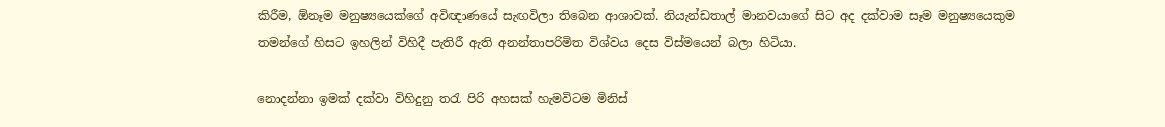කිරීම, ඕනෑම මනුෂ්‍යයෙක්ගේ අවිඥාණයේ සැඟවිලා තිබෙන ආශාවක්. නියැන්ඩතාල් මානවයාගේ සිට අද දක්වාම සෑම මනුෂ්‍යයෙකුම තමන්ගේ හිසට ඉහලින් විහිදී පැතිරී ඇති අනන්තාපරිමිත විශ්වය දෙස විස්මයෙන් බලා හිටියා.

නොදන්නා ඉමක් දක්වා විහිදුනු තරැ පිරි අහසක් හැමවිටම මිනිස්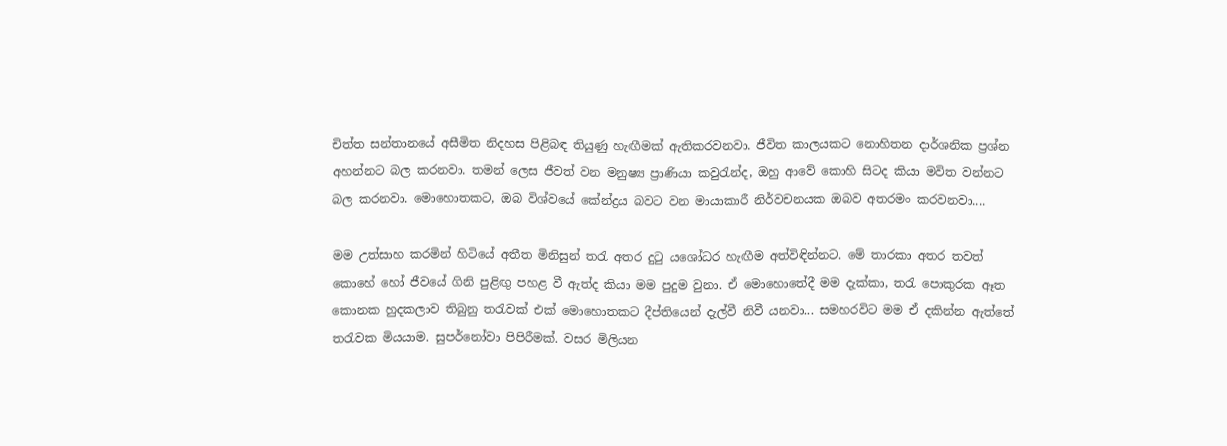චිත්ත සන්තානයේ අසීමිත නිදහස පිළිබඳ තියුණු හැඟීමක් ඇතිකරවනවා. ජීවිත කාලයකට නොහිතන දාර්ශනික ප්‍රශ්න අහන්නට බල කරනවා. තමන් ලෙස ජීවත් වන මනුෂ්‍ය ප්‍රාණියා කවුරැන්ද, ඔහු ආවේ කොහි සිටද කියා මවිත වන්නට බල කරනවා. මොහොතකට, ඔබ විශ්වයේ කේන්ද්‍රය බවට වන මායාකාරී නිර්වචනයක ඔබව අතරමං කරවනවා....

මම උත්සාහ කරමින් හිටියේ අතීත මිනිසුන් තරැ අතර දු‍ටු යශෝධර හැඟීම අත්විඳින්නට. මේ තාරකා අතර තවත් කොහේ හෝ ජීවයේ ගිනි පුළිඟු පහළ වී ඇත්ද කියා මම පුදුම වුනා. ඒ මොහොතේදී මම දැක්කා, තරැ පොකුරක ඈත කොනක හුදකලාව තිබුනු තරැවක් එක් මොහොතකට දීප්තියෙන් දැල්වී නිවී යනවා... සමහරවිට මම ඒ දකින්න ඇත්තේ තරැවක මියයාම. සුපර්නෝවා පිපිරීමක්. වසර මිලියන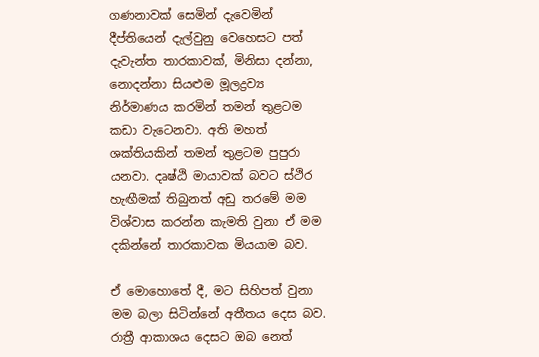ගණනාවක් සෙමින් දැවෙමින් දීප්තියෙන් දැල්වුනු වෙහෙසට පත් දැවැන්ත තාරකාවක්, මිනිසා දන්නා, නොදන්නා සියළුම මූලද්‍රව්‍ය නිර්මාණය කරමින් තමන් තුළටම කඩා වැටෙනවා. අති මහත් ශක්තියකින් තමන් තුළටම පුපුරා යනවා. දෘෂ්ඨි මායාවක් බවට ස්ථිර හැඟීමක් තිබුනත් අඩු තරමේ මම විශ්වාස කරන්න කැමති වුනා ඒ මම දකින්නේ තාරකාවක මියයාම බව.

ඒ මොහොතේ දී, මට සිහිපත් වුනා මම බලා සිටින්නේ අතීතය දෙස බව. රාත්‍රී ආකාශය දෙසට ඔබ නෙත්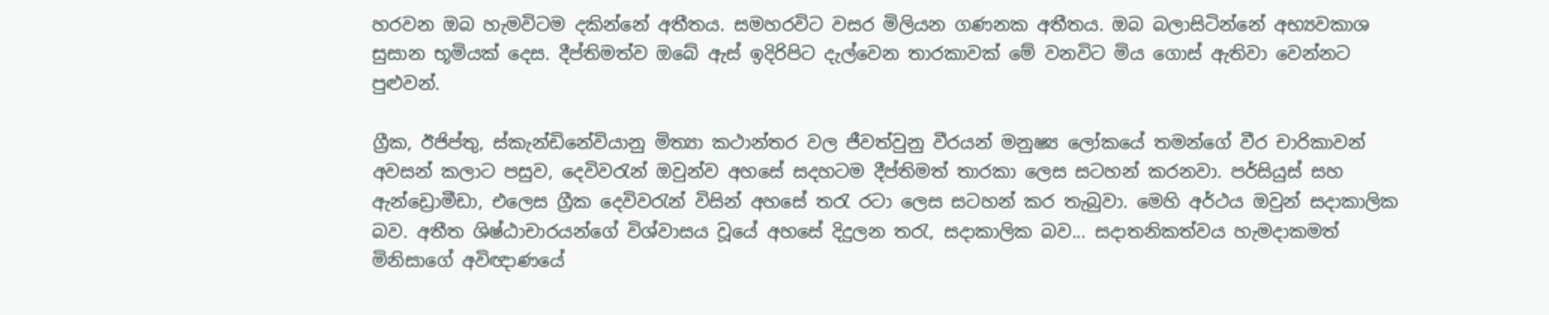හරවන ඔබ හැමවිටම දකින්නේ අතීතය. සමහරවිට වසර මිලියන ගණනක අතීතය. ඔබ බලාසිටින්නේ අභ්‍යවකාශ සුසාන භූමියක් දෙස. දීප්තිමත්ව ඔබේ ඇස් ඉදිරිපිට දැල්වෙන තාරකාවක් මේ වනවිට මිය ගොස් ඇතිවා වෙන්නට පුළුවන්.

ග්‍රීක, ඊජිප්තු, ස්කැන්ඩිනේවියානු මිත්‍යා කථාන්තර වල ජීවත්වුනු වීරයන් මනුෂ්‍ය ලෝකයේ තමන්ගේ වීර චාරිකාවන් අවසන් කලාට පසුව, දෙවිවරැන් ඔවුන්ව අහසේ සදහටම දීප්තිමත් තාරකා ලෙස සටහන් කරනවා. පර්සියුස් සහ ඇන්ඩ්‍රොමීඩා, එලෙස ග්‍රීක දෙවිවරැන් විසින් අහසේ තරැ රටා ලෙස සටහන් කර තැබුවා. මෙහි අර්ථය ඔවුන් සදාකාලික බව. අතීත ශිෂ්ඨාචාරයන්ගේ විශ්වාසය වූයේ අහසේ දිදුලන තරැ, සදාකාලික බව... සදාතනිකත්වය හැමදාකමත් මිනිසාගේ අවිඥාණයේ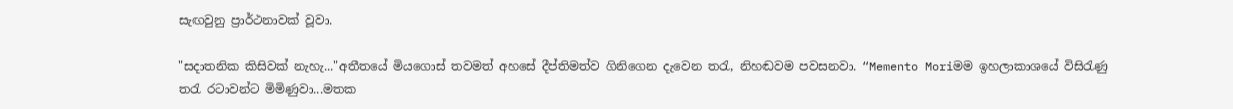සැඟවුනු ප්‍රාර්ථනාවක් වූවා.

"සදාතනික කිසිවක් නැහැ..."අතීතයේ මියගොස් තවමත් අහසේ දීප්තිමත්ව ගිනිගෙන දැවෙන තරැ, නිහඬවම පවසනවා. “Memento Moriමම ඉහලාකාශයේ විසිරැණු තරැ රටාවන්ට මිමිණුවා...මතක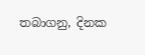තබාගනු, දිනක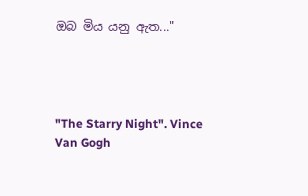ඔබ මිය යනු ඇත..."




"The Starry Night". Vince Van Gogh